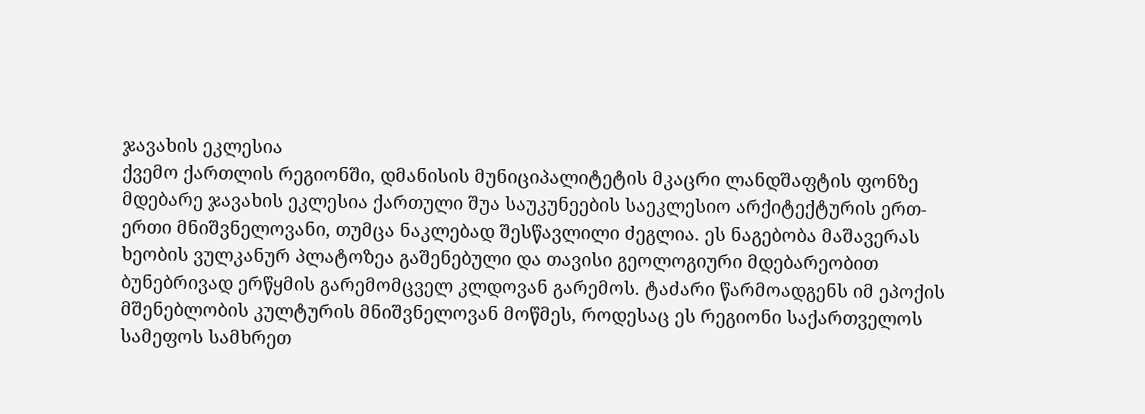ჯავახის ეკლესია
ქვემო ქართლის რეგიონში, დმანისის მუნიციპალიტეტის მკაცრი ლანდშაფტის ფონზე მდებარე ჯავახის ეკლესია ქართული შუა საუკუნეების საეკლესიო არქიტექტურის ერთ-ერთი მნიშვნელოვანი, თუმცა ნაკლებად შესწავლილი ძეგლია. ეს ნაგებობა მაშავერას ხეობის ვულკანურ პლატოზეა გაშენებული და თავისი გეოლოგიური მდებარეობით ბუნებრივად ერწყმის გარემომცველ კლდოვან გარემოს. ტაძარი წარმოადგენს იმ ეპოქის მშენებლობის კულტურის მნიშვნელოვან მოწმეს, როდესაც ეს რეგიონი საქართველოს სამეფოს სამხრეთ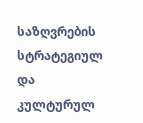საზღვრების სტრატეგიულ და კულტურულ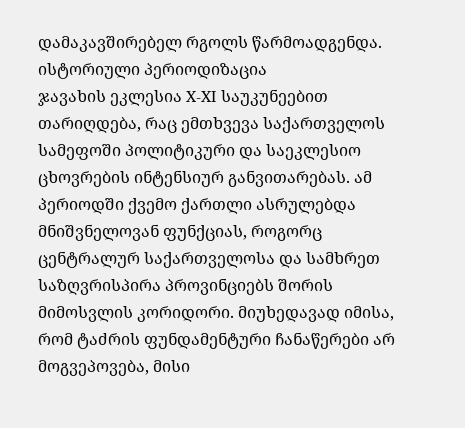დამაკავშირებელ რგოლს წარმოადგენდა.
ისტორიული პერიოდიზაცია
ჯავახის ეკლესია X-XI საუკუნეებით თარიღდება, რაც ემთხვევა საქართველოს სამეფოში პოლიტიკური და საეკლესიო ცხოვრების ინტენსიურ განვითარებას. ამ პერიოდში ქვემო ქართლი ასრულებდა მნიშვნელოვან ფუნქციას, როგორც ცენტრალურ საქართველოსა და სამხრეთ საზღვრისპირა პროვინციებს შორის მიმოსვლის კორიდორი. მიუხედავად იმისა, რომ ტაძრის ფუნდამენტური ჩანაწერები არ მოგვეპოვება, მისი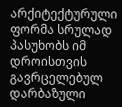არქიტექტურული ფორმა სრულად პასუხობს იმ დროისთვის გავრცელებულ დარბაზული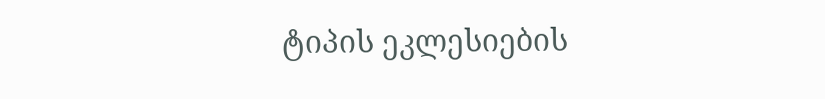ტიპის ეკლესიების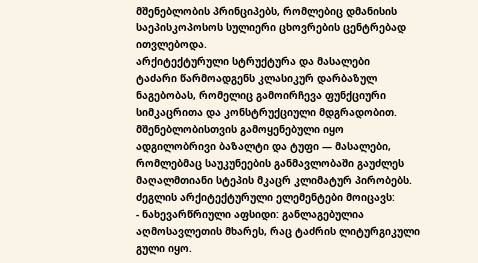მშენებლობის პრინციპებს, რომლებიც დმანისის საეპისკოპოსოს სულიერი ცხოვრების ცენტრებად ითვლებოდა.
არქიტექტურული სტრუქტურა და მასალები
ტაძარი წარმოადგენს კლასიკურ დარბაზულ ნაგებობას, რომელიც გამოირჩევა ფუნქციური სიმკაცრითა და კონსტრუქციული მდგრადობით. მშენებლობისთვის გამოყენებული იყო ადგილობრივი ბაზალტი და ტუფი — მასალები, რომლებმაც საუკუნეების განმავლობაში გაუძლეს მაღალმთიანი სტეპის მკაცრ კლიმატურ პირობებს. ძეგლის არქიტექტურული ელემენტები მოიცავს:
- ნახევარწრიული აფსიდი: განლაგებულია აღმოსავლეთის მხარეს, რაც ტაძრის ლიტურგიკული გული იყო.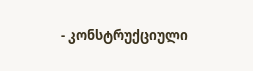- კონსტრუქციული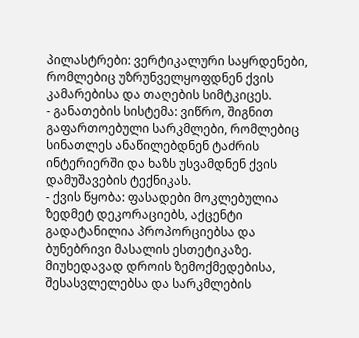პილასტრები: ვერტიკალური საყრდენები, რომლებიც უზრუნველყოფდნენ ქვის კამარებისა და თაღების სიმტკიცეს.
- განათების სისტემა: ვიწრო, შიგნით გაფართოებული სარკმლები, რომლებიც სინათლეს ანაწილებდნენ ტაძრის ინტერიერში და ხაზს უსვამდნენ ქვის დამუშავების ტექნიკას.
- ქვის წყობა: ფასადები მოკლებულია ზედმეტ დეკორაციებს, აქცენტი გადატანილია პროპორციებსა და ბუნებრივი მასალის ესთეტიკაზე.
მიუხედავად დროის ზემოქმედებისა, შესასვლელებსა და სარკმლების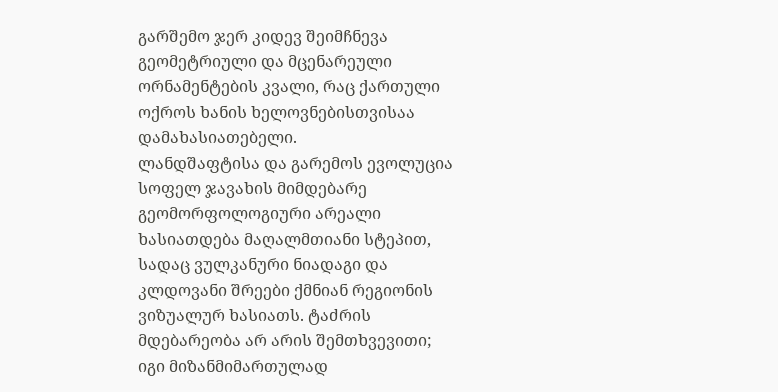გარშემო ჯერ კიდევ შეიმჩნევა გეომეტრიული და მცენარეული ორნამენტების კვალი, რაც ქართული ოქროს ხანის ხელოვნებისთვისაა დამახასიათებელი.
ლანდშაფტისა და გარემოს ევოლუცია
სოფელ ჯავახის მიმდებარე გეომორფოლოგიური არეალი ხასიათდება მაღალმთიანი სტეპით, სადაც ვულკანური ნიადაგი და კლდოვანი შრეები ქმნიან რეგიონის ვიზუალურ ხასიათს. ტაძრის მდებარეობა არ არის შემთხვევითი; იგი მიზანმიმართულად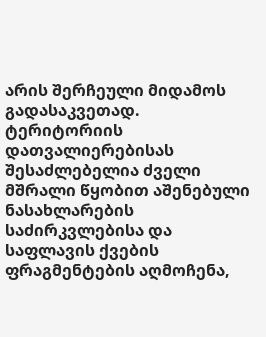არის შერჩეული მიდამოს გადასაკვეთად. ტერიტორიის დათვალიერებისას შესაძლებელია ძველი მშრალი წყობით აშენებული ნასახლარების საძირკვლებისა და საფლავის ქვების ფრაგმენტების აღმოჩენა,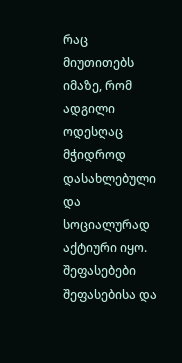რაც მიუთითებს იმაზე, რომ ადგილი ოდესღაც მჭიდროდ დასახლებული და სოციალურად აქტიური იყო.
შეფასებები
შეფასებისა და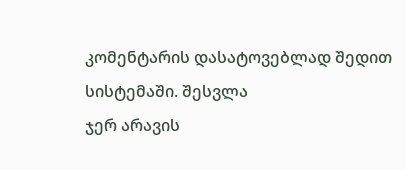კომენტარის დასატოვებლად შედით სისტემაში. შესვლა
ჯერ არავის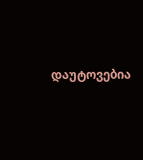დაუტოვებია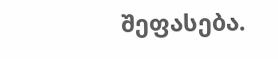შეფასება.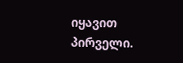იყავით პირველი.